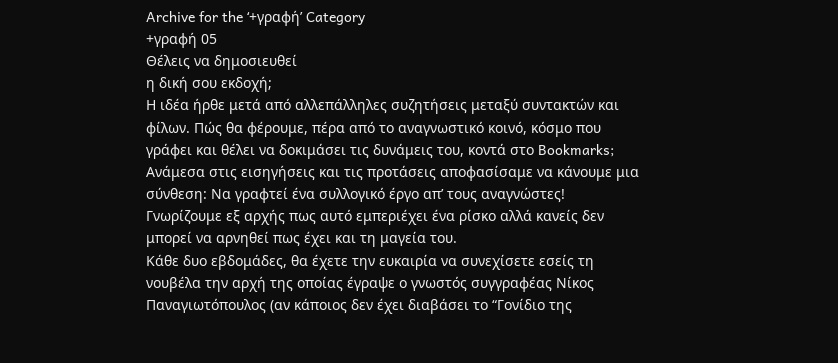Archive for the ‘+γραφή’ Category
+γραφή 05
Θέλεις να δημοσιευθεί
η δική σου εκδοχή;
Η ιδέα ήρθε μετά από αλλεπάλληλες συζητήσεις μεταξύ συντακτών και φίλων. Πώς θα φέρουμε, πέρα από το αναγνωστικό κοινό, κόσμο που γράφει και θέλει να δοκιμάσει τις δυνάμεις του, κοντά στο Bookmarks;
Ανάμεσα στις εισηγήσεις και τις προτάσεις αποφασίσαμε να κάνουμε μια σύνθεση: Να γραφτεί ένα συλλογικό έργο απ’ τους αναγνώστες!
Γνωρίζουμε εξ αρχής πως αυτό εμπεριέχει ένα ρίσκο αλλά κανείς δεν μπορεί να αρνηθεί πως έχει και τη μαγεία του.
Κάθε δυο εβδομάδες, θα έχετε την ευκαιρία να συνεχίσετε εσείς τη νουβέλα την αρχή της οποίας έγραψε ο γνωστός συγγραφέας Νίκος Παναγιωτόπουλος (αν κάποιος δεν έχει διαβάσει το “Γονίδιο της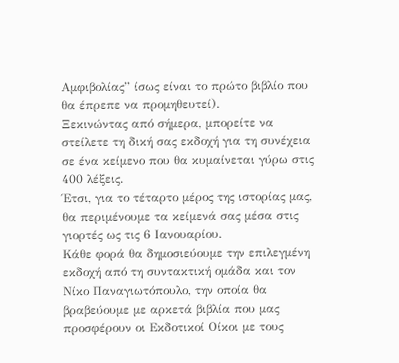Αμφιβολίας” ίσως είναι το πρώτο βιβλίο που θα έπρεπε να προμηθευτεί).
Ξεκινώντας από σήμερα, μπορείτε να στείλετε τη δική σας εκδοχή για τη συνέχεια σε ένα κείμενο που θα κυμαίνεται γύρω στις 400 λέξεις.
Έτσι, για το τέταρτο μέρος της ιστορίας μας, θα περιμένουμε τα κείμενά σας μέσα στις γιορτές ως τις 6 Ιανουαρίου.
Κάθε φορά θα δημοσιεύουμε την επιλεγμένη εκδοχή από τη συντακτική ομάδα και τον Νίκο Παναγιωτόπουλο, την οποία θα βραβεύουμε με αρκετά βιβλία που μας προσφέρουν οι Εκδοτικοί Οίκοι με τους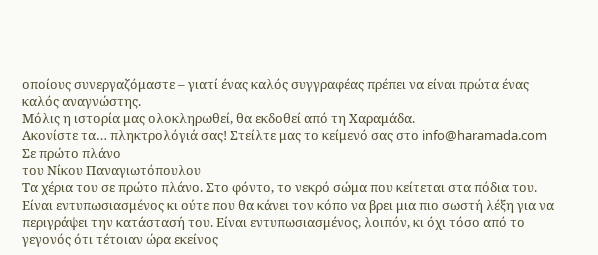οποίους συνεργαζόμαστε – γιατί ένας καλός συγγραφέας πρέπει να είναι πρώτα ένας καλός αναγνώστης.
Μόλις η ιστορία μας ολοκληρωθεί, θα εκδοθεί από τη Χαραμάδα.
Ακονίστε τα… πληκτρολόγιά σας! Στείλτε μας το κείμενό σας στο info@haramada.com
Σε πρώτο πλάνο
του Νίκου Παναγιωτόπουλου
Τα χέρια του σε πρώτο πλάνο. Στο φόντο, το νεκρό σώμα που κείτεται στα πόδια του. Είναι εντυπωσιασμένος κι ούτε που θα κάνει τον κόπο να βρει μια πιο σωστή λέξη για να περιγράψει την κατάστασή του. Είναι εντυπωσιασμένος, λοιπόν, κι όχι τόσο από το γεγονός ότι τέτοιαν ώρα εκείνος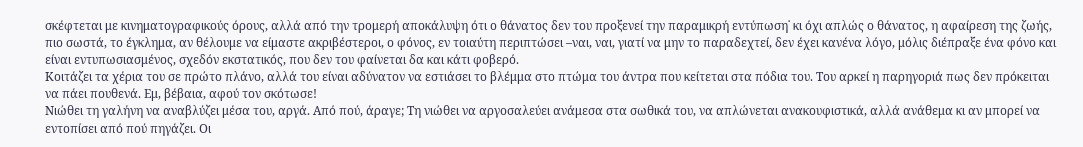σκέφτεται με κινηματογραφικούς όρους, αλλά από την τρομερή αποκάλυψη ότι ο θάνατος δεν του προξενεί την παραμικρή εντύπωση˙ κι όχι απλώς ο θάνατος, η αφαίρεση της ζωής, πιο σωστά, το έγκλημα, αν θέλουμε να είμαστε ακριβέστεροι, ο φόνος, εν τοιαύτη περιπτώσει –ναι, ναι, γιατί να μην το παραδεχτεί, δεν έχει κανένα λόγο, μόλις διέπραξε ένα φόνο και είναι εντυπωσιασμένος, σχεδόν εκστατικός, που δεν του φαίνεται δα και κάτι φοβερό.
Κοιτάζει τα χέρια του σε πρώτο πλάνο, αλλά του είναι αδύνατον να εστιάσει το βλέμμα στο πτώμα του άντρα που κείτεται στα πόδια του. Του αρκεί η παρηγοριά πως δεν πρόκειται να πάει πουθενά. Εμ, βέβαια, αφού τον σκότωσε!
Νιώθει τη γαλήνη να αναβλύζει μέσα του, αργά. Από πού, άραγε; Τη νιώθει να αργοσαλεύει ανάμεσα στα σωθικά του, να απλώνεται ανακουφιστικά, αλλά ανάθεμα κι αν μπορεί να εντοπίσει από πού πηγάζει. Οι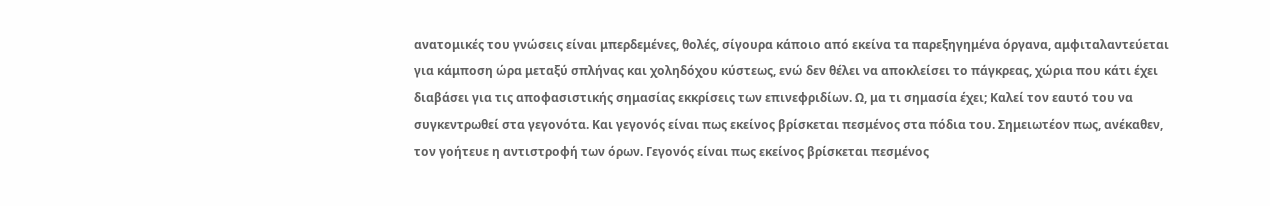ανατομικές του γνώσεις είναι μπερδεμένες, θολές, σίγουρα κάποιο από εκείνα τα παρεξηγημένα όργανα, αμφιταλαντεύεται για κάμποση ώρα μεταξύ σπλήνας και χοληδόχου κύστεως, ενώ δεν θέλει να αποκλείσει το πάγκρεας, χώρια που κάτι έχει διαβάσει για τις αποφασιστικής σημασίας εκκρίσεις των επινεφριδίων. Ω, μα τι σημασία έχει; Καλεί τον εαυτό του να συγκεντρωθεί στα γεγονότα. Και γεγονός είναι πως εκείνος βρίσκεται πεσμένος στα πόδια του. Σημειωτέον πως, ανέκαθεν, τον γοήτευε η αντιστροφή των όρων. Γεγονός είναι πως εκείνος βρίσκεται πεσμένος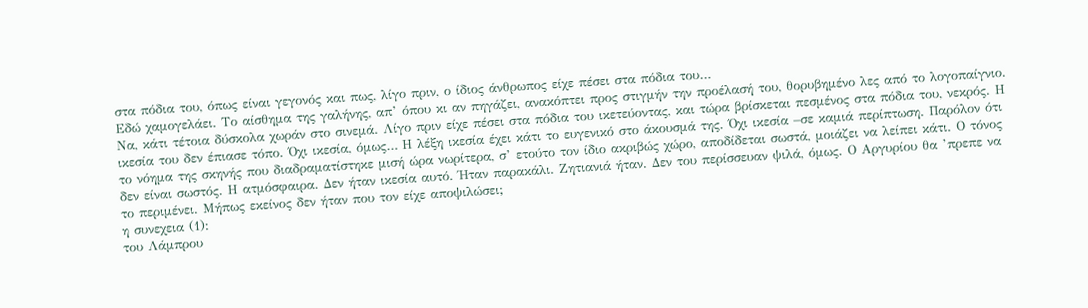στα πόδια του, όπως είναι γεγονός και πως, λίγο πριν, ο ίδιος άνθρωπος είχε πέσει στα πόδια του…
Εδώ χαμογελάει. Το αίσθημα της γαλήνης, απ’ όπου κι αν πηγάζει, ανακόπτει προς στιγμήν την προέλασή του, θορυβημένο λες από το λογοπαίγνιο. Να, κάτι τέτοια δύσκολα χωράν στο σινεμά. Λίγο πριν είχε πέσει στα πόδια του ικετεύοντας, και τώρα βρίσκεται πεσμένος στα πόδια του, νεκρός. Η ικεσία του δεν έπιασε τόπο. Όχι ικεσία, όμως… Η λέξη ικεσία έχει κάτι το ευγενικό στο άκουσμά της. Όχι ικεσία –σε καμιά περίπτωση. Παρόλον ότι το νόημα της σκηνής που διαδραματίστηκε μισή ώρα νωρίτερα, σ’ ετούτο τον ίδιο ακριβώς χώρο, αποδίδεται σωστά, μοιάζει να λείπει κάτι. Ο τόνος δεν είναι σωστός. Η ατμόσφαιρα. Δεν ήταν ικεσία αυτό. Ήταν παρακάλι. Ζητιανιά ήταν. Δεν του περίσσευαν ψιλά, όμως. Ο Αργυρίου θα ’πρεπε να το περιμένει. Μήπως εκείνος δεν ήταν που τον είχε αποψιλώσει;
η συνεχεια (1):
του Λάμπρου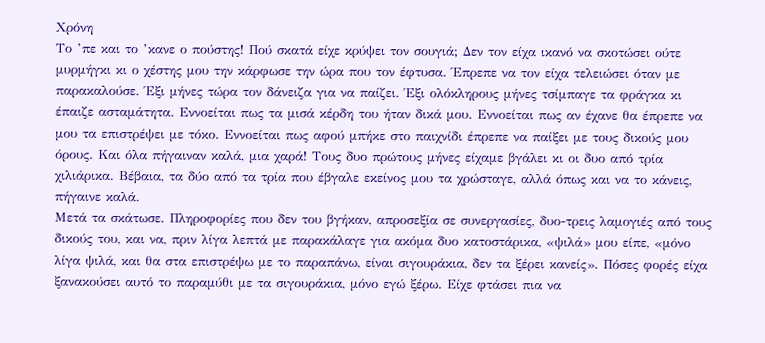Χρόνη
Το ’πε και το ’κανε ο πούστης! Πού σκατά είχε κρύψει τον σουγιά; Δεν τον είχα ικανό να σκοτώσει ούτε μυρμήγκι κι ο χέστης μου την κάρφωσε την ώρα που τον έφτυσα. Έπρεπε να τον είχα τελειώσει όταν με παρακαλούσε. Έξι μήνες τώρα τον δάνειζα για να παίζει. Έξι ολόκληρους μήνες τσίμπαγε τα φράγκα κι έπαιζε ασταμάτητα. Εννοείται πως τα μισά κέρδη του ήταν δικά μου. Εννοείται πως αν έχανε θα έπρεπε να μου τα επιστρέψει με τόκο. Εννοείται πως αφού μπήκε στο παιχνίδι έπρεπε να παίξει με τους δικούς μου όρους. Και όλα πήγαιναν καλά, μια χαρά! Τους δυο πρώτους μήνες είχαμε βγάλει κι οι δυο από τρία χιλιάρικα. Βέβαια, τα δύο από τα τρία που έβγαλε εκείνος μου τα χρώσταγε, αλλά όπως και να το κάνεις, πήγαινε καλά.
Μετά τα σκάτωσε. Πληροφορίες που δεν του βγήκαν, απροσεξία σε συνεργασίες, δυο-τρεις λαμογιές από τους δικούς του, και να, πριν λίγα λεπτά με παρακάλαγε για ακόμα δυο κατοστάρικα, «ψιλά» μου είπε, «μόνο λίγα ψιλά, και θα στα επιστρέψω με το παραπάνω, είναι σιγουράκια, δεν τα ξέρει κανείς». Πόσες φορές είχα ξανακούσει αυτό το παραμύθι με τα σιγουράκια, μόνο εγώ ξέρω. Είχε φτάσει πια να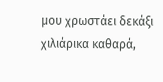μου χρωστάει δεκάξι χιλιάρικα καθαρά,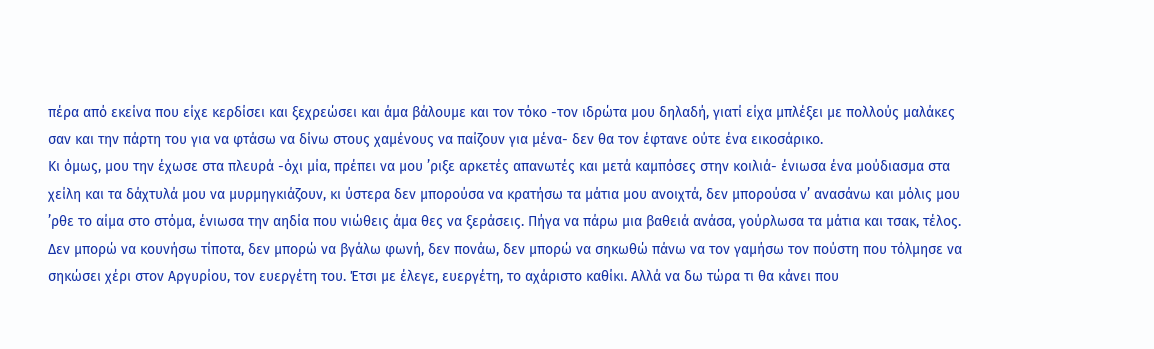πέρα από εκείνα που είχε κερδίσει και ξεχρεώσει και άμα βάλουμε και τον τόκο -τον ιδρώτα μου δηλαδή, γιατί είχα μπλέξει με πολλούς μαλάκες σαν και την πάρτη του για να φτάσω να δίνω στους χαμένους να παίζουν για μένα- δεν θα τον έφτανε ούτε ένα εικοσάρικο.
Κι όμως, μου την έχωσε στα πλευρά -όχι μία, πρέπει να μου ’ριξε αρκετές απανωτές και μετά καμπόσες στην κοιλιά- ένιωσα ένα μούδιασμα στα χείλη και τα δάχτυλά μου να μυρμηγκιάζουν, κι ύστερα δεν μπορούσα να κρατήσω τα μάτια μου ανοιχτά, δεν μπορούσα ν’ ανασάνω και μόλις μου ’ρθε το αίμα στο στόμα, ένιωσα την αηδία που νιώθεις άμα θες να ξεράσεις. Πήγα να πάρω μια βαθειά ανάσα, γούρλωσα τα μάτια και τσακ, τέλος. Δεν μπορώ να κουνήσω τίποτα, δεν μπορώ να βγάλω φωνή, δεν πονάω, δεν μπορώ να σηκωθώ πάνω να τον γαμήσω τον πούστη που τόλμησε να σηκώσει χέρι στον Αργυρίου, τον ευεργέτη του. Έτσι με έλεγε, ευεργέτη, το αχάριστο καθίκι. Αλλά να δω τώρα τι θα κάνει που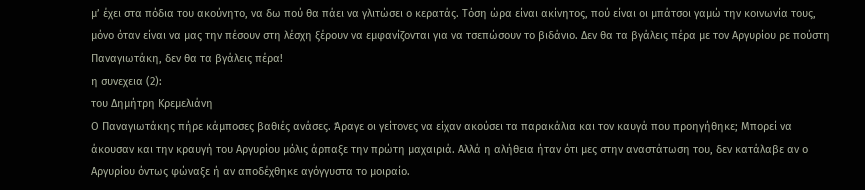μ’ έχει στα πόδια του ακούνητο, να δω πού θα πάει να γλιτώσει ο κερατάς. Τόση ώρα είναι ακίνητος, πού είναι οι μπάτσοι γαμώ την κοινωνία τους, μόνο όταν είναι να μας την πέσουν στη λέσχη ξέρουν να εμφανίζονται για να τσεπώσουν το βιδάνιο. Δεν θα τα βγάλεις πέρα με τον Αργυρίου ρε πούστη Παναγιωτάκη, δεν θα τα βγάλεις πέρα!
η συνεχεια (2):
του Δημήτρη Κρεμελιάνη
Ο Παναγιωτάκης πήρε κάμποσες βαθιές ανάσες. Άραγε οι γείτονες να είχαν ακούσει τα παρακάλια και τον καυγά που προηγήθηκε; Μπορεί να άκουσαν και την κραυγή του Αργυρίου μόλις άρπαξε την πρώτη μαχαιριά. Αλλά η αλήθεια ήταν ότι μες στην αναστάτωση του, δεν κατάλαβε αν ο Αργυρίου όντως φώναξε ή αν αποδέχθηκε αγόγγυστα το μοιραίο.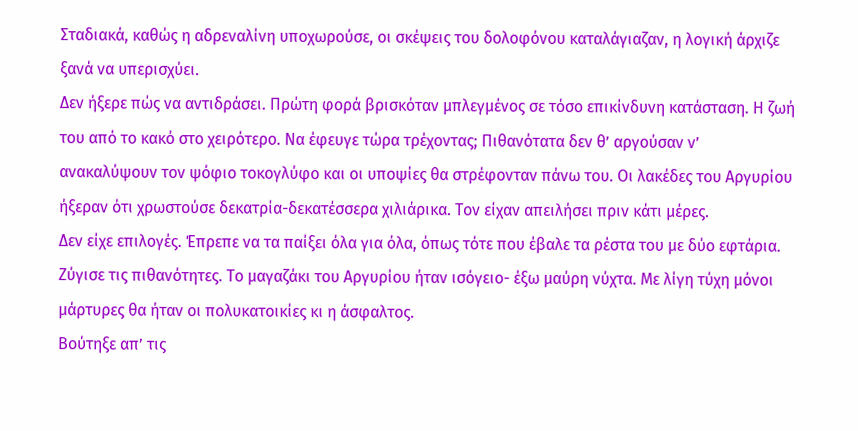Σταδιακά, καθώς η αδρεναλίνη υποχωρούσε, οι σκέψεις του δολοφόνου καταλάγιαζαν, η λογική άρχιζε ξανά να υπερισχύει.
Δεν ήξερε πώς να αντιδράσει. Πρώτη φορά βρισκόταν μπλεγμένος σε τόσο επικίνδυνη κατάσταση. Η ζωή του από το κακό στο χειρότερο. Να έφευγε τώρα τρέχοντας; Πιθανότατα δεν θ’ αργούσαν ν’ ανακαλύψουν τον ψόφιο τοκογλύφο και οι υποψίες θα στρέφονταν πάνω του. Οι λακέδες του Αργυρίου ήξεραν ότι χρωστούσε δεκατρία-δεκατέσσερα χιλιάρικα. Τον είχαν απειλήσει πριν κάτι μέρες.
Δεν είχε επιλογές. Έπρεπε να τα παίξει όλα για όλα, όπως τότε που έβαλε τα ρέστα του με δύο εφτάρια. Ζύγισε τις πιθανότητες. Το μαγαζάκι του Αργυρίου ήταν ισόγειο- έξω μαύρη νύχτα. Με λίγη τύχη μόνοι μάρτυρες θα ήταν οι πολυκατοικίες κι η άσφαλτος.
Βούτηξε απ’ τις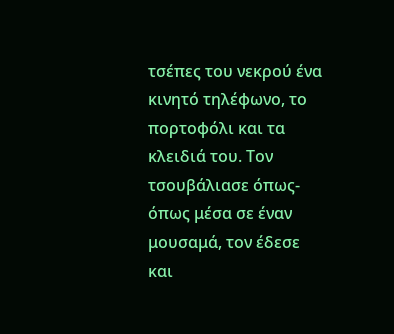τσέπες του νεκρού ένα κινητό τηλέφωνο, το πορτοφόλι και τα κλειδιά του. Τον τσουβάλιασε όπως-όπως μέσα σε έναν μουσαμά, τον έδεσε και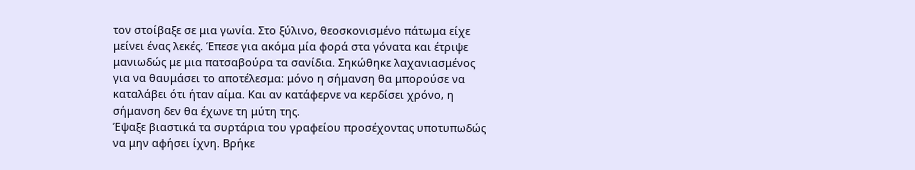τον στοίβαξε σε μια γωνία. Στο ξύλινο, θεοσκονισμένο πάτωμα είχε μείνει ένας λεκές. Έπεσε για ακόμα μία φορά στα γόνατα και έτριψε μανιωδώς με μια πατσαβούρα τα σανίδια. Σηκώθηκε λαχανιασμένος για να θαυμάσει το αποτέλεσμα: μόνο η σήμανση θα μπορούσε να καταλάβει ότι ήταν αίμα. Και αν κατάφερνε να κερδίσει χρόνο, η σήμανση δεν θα έχωνε τη μύτη της.
Έψαξε βιαστικά τα συρτάρια του γραφείου προσέχοντας υποτυπωδώς να μην αφήσει ίχνη. Βρήκε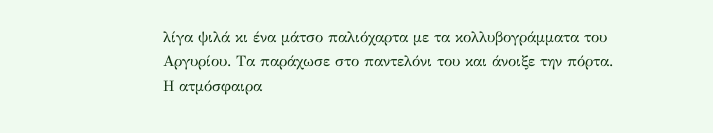λίγα ψιλά κι ένα μάτσο παλιόχαρτα με τα κολλυβογράμματα του Αργυρίου. Τα παράχωσε στο παντελόνι του και άνοιξε την πόρτα.
Η ατμόσφαιρα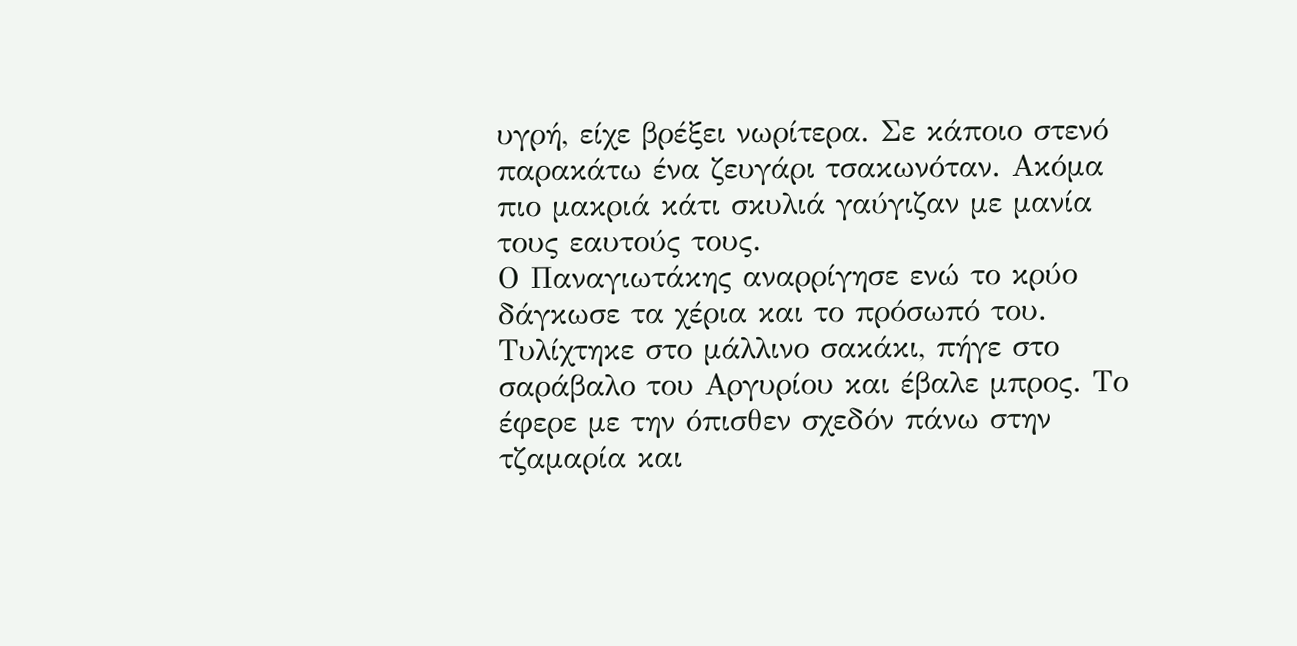υγρή, είχε βρέξει νωρίτερα. Σε κάποιο στενό παρακάτω ένα ζευγάρι τσακωνόταν. Ακόμα πιο μακριά κάτι σκυλιά γαύγιζαν με μανία τους εαυτούς τους.
Ο Παναγιωτάκης αναρρίγησε ενώ το κρύο δάγκωσε τα χέρια και το πρόσωπό του. Τυλίχτηκε στο μάλλινο σακάκι, πήγε στο σαράβαλο του Αργυρίου και έβαλε μπρος. Το έφερε με την όπισθεν σχεδόν πάνω στην τζαμαρία και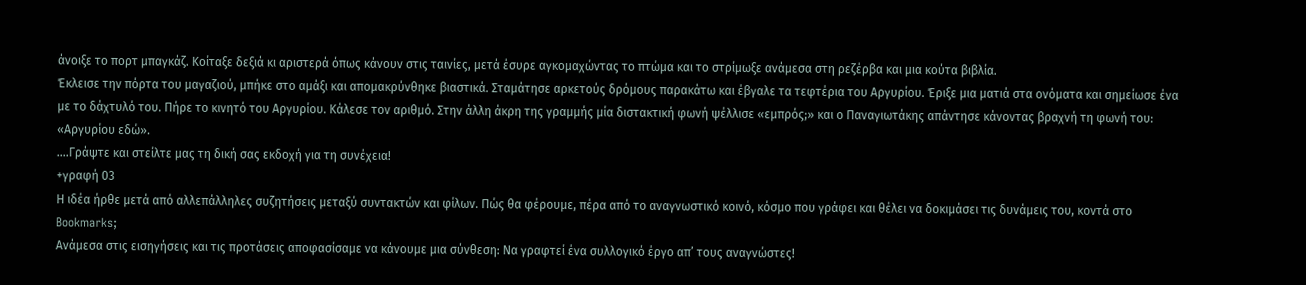άνοιξε το πορτ μπαγκάζ. Κοίταξε δεξιά κι αριστερά όπως κάνουν στις ταινίες, μετά έσυρε αγκομαχώντας το πτώμα και το στρίμωξε ανάμεσα στη ρεζέρβα και μια κούτα βιβλία.
Έκλεισε την πόρτα του μαγαζιού, μπήκε στο αμάξι και απομακρύνθηκε βιαστικά. Σταμάτησε αρκετούς δρόμους παρακάτω και έβγαλε τα τεφτέρια του Αργυρίου. Έριξε μια ματιά στα ονόματα και σημείωσε ένα με το δάχτυλό του. Πήρε το κινητό του Αργυρίου. Κάλεσε τον αριθμό. Στην άλλη άκρη της γραμμής μία διστακτική φωνή ψέλλισε «εμπρός;» και ο Παναγιωτάκης απάντησε κάνοντας βραχνή τη φωνή του: «Αργυρίου εδώ».
….Γράψτε και στείλτε μας τη δική σας εκδοχή για τη συνέχεια!
+γραφή 03
Η ιδέα ήρθε μετά από αλλεπάλληλες συζητήσεις μεταξύ συντακτών και φίλων. Πώς θα φέρουμε, πέρα από το αναγνωστικό κοινό, κόσμο που γράφει και θέλει να δοκιμάσει τις δυνάμεις του, κοντά στο Bookmarks;
Ανάμεσα στις εισηγήσεις και τις προτάσεις αποφασίσαμε να κάνουμε μια σύνθεση: Να γραφτεί ένα συλλογικό έργο απ’ τους αναγνώστες!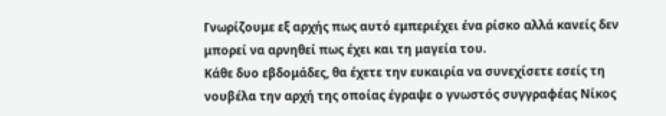Γνωρίζουμε εξ αρχής πως αυτό εμπεριέχει ένα ρίσκο αλλά κανείς δεν μπορεί να αρνηθεί πως έχει και τη μαγεία του.
Κάθε δυο εβδομάδες, θα έχετε την ευκαιρία να συνεχίσετε εσείς τη νουβέλα την αρχή της οποίας έγραψε ο γνωστός συγγραφέας Νίκος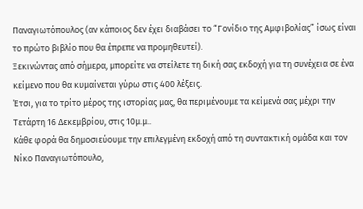Παναγιωτόπουλος (αν κάποιος δεν έχει διαβάσει το “Γονίδιο της Αμφιβολίας” ίσως είναι το πρώτο βιβλίο που θα έπρεπε να προμηθευτεί).
Ξεκινώντας από σήμερα, μπορείτε να στείλετε τη δική σας εκδοχή για τη συνέχεια σε ένα κείμενο που θα κυμαίνεται γύρω στις 400 λέξεις.
Έτσι, για το τρίτο μέρος της ιστορίας μας, θα περιμένουμε τα κείμενά σας μέχρι την Τετάρτη 16 Δεκεμβρίου, στις 10μ.μ..
Κάθε φορά θα δημοσιεύουμε την επιλεγμένη εκδοχή από τη συντακτική ομάδα και τον Νίκο Παναγιωτόπουλο,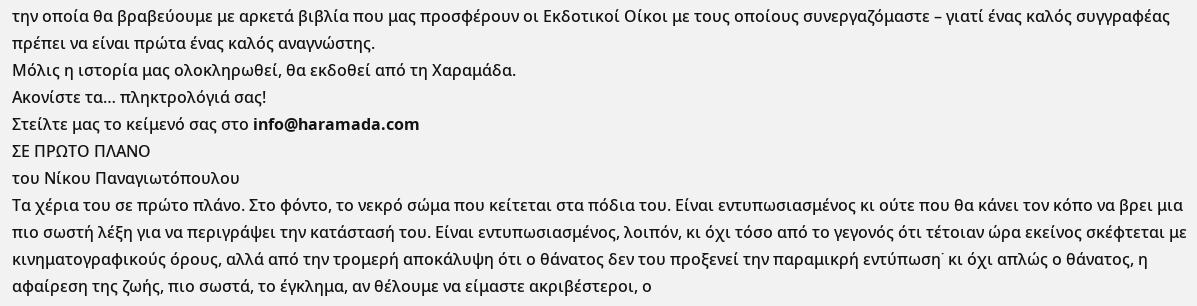την οποία θα βραβεύουμε με αρκετά βιβλία που μας προσφέρουν οι Εκδοτικοί Οίκοι με τους οποίους συνεργαζόμαστε – γιατί ένας καλός συγγραφέας πρέπει να είναι πρώτα ένας καλός αναγνώστης.
Μόλις η ιστορία μας ολοκληρωθεί, θα εκδοθεί από τη Χαραμάδα.
Ακονίστε τα… πληκτρολόγιά σας!
Στείλτε μας το κείμενό σας στο info@haramada.com
ΣΕ ΠΡΩΤΟ ΠΛΑΝΟ
του Νίκου Παναγιωτόπουλου
Τα χέρια του σε πρώτο πλάνο. Στο φόντο, το νεκρό σώμα που κείτεται στα πόδια του. Είναι εντυπωσιασμένος κι ούτε που θα κάνει τον κόπο να βρει μια πιο σωστή λέξη για να περιγράψει την κατάστασή του. Είναι εντυπωσιασμένος, λοιπόν, κι όχι τόσο από το γεγονός ότι τέτοιαν ώρα εκείνος σκέφτεται με κινηματογραφικούς όρους, αλλά από την τρομερή αποκάλυψη ότι ο θάνατος δεν του προξενεί την παραμικρή εντύπωση˙ κι όχι απλώς ο θάνατος, η αφαίρεση της ζωής, πιο σωστά, το έγκλημα, αν θέλουμε να είμαστε ακριβέστεροι, ο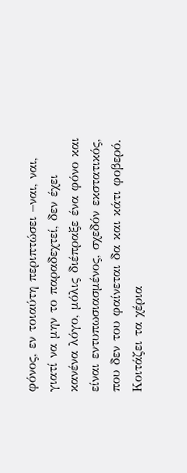φόνος, εν τοιαύτη περιπτώσει –ναι, ναι, γιατί να μην το παραδεχτεί, δεν έχει κανένα λόγο, μόλις διέπραξε ένα φόνο και είναι εντυπωσιασμένος, σχεδόν εκστατικός, που δεν του φαίνεται δα και κάτι φοβερό.
Κοιτάζει τα χέρια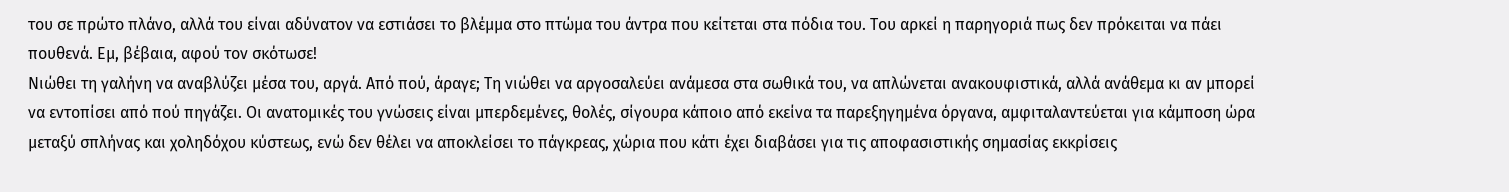του σε πρώτο πλάνο, αλλά του είναι αδύνατον να εστιάσει το βλέμμα στο πτώμα του άντρα που κείτεται στα πόδια του. Του αρκεί η παρηγοριά πως δεν πρόκειται να πάει πουθενά. Εμ, βέβαια, αφού τον σκότωσε!
Νιώθει τη γαλήνη να αναβλύζει μέσα του, αργά. Από πού, άραγε; Τη νιώθει να αργοσαλεύει ανάμεσα στα σωθικά του, να απλώνεται ανακουφιστικά, αλλά ανάθεμα κι αν μπορεί να εντοπίσει από πού πηγάζει. Οι ανατομικές του γνώσεις είναι μπερδεμένες, θολές, σίγουρα κάποιο από εκείνα τα παρεξηγημένα όργανα, αμφιταλαντεύεται για κάμποση ώρα μεταξύ σπλήνας και χοληδόχου κύστεως, ενώ δεν θέλει να αποκλείσει το πάγκρεας, χώρια που κάτι έχει διαβάσει για τις αποφασιστικής σημασίας εκκρίσεις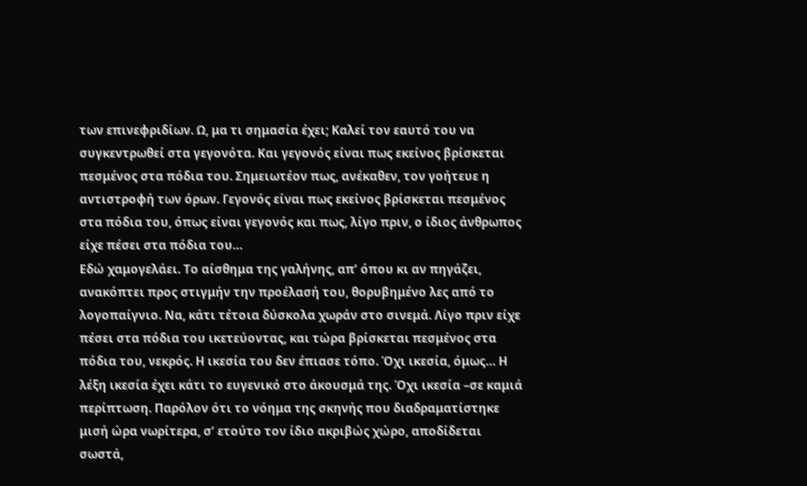των επινεφριδίων. Ω, μα τι σημασία έχει; Καλεί τον εαυτό του να συγκεντρωθεί στα γεγονότα. Και γεγονός είναι πως εκείνος βρίσκεται πεσμένος στα πόδια του. Σημειωτέον πως, ανέκαθεν, τον γοήτευε η αντιστροφή των όρων. Γεγονός είναι πως εκείνος βρίσκεται πεσμένος στα πόδια του, όπως είναι γεγονός και πως, λίγο πριν, ο ίδιος άνθρωπος είχε πέσει στα πόδια του…
Εδώ χαμογελάει. Το αίσθημα της γαλήνης, απ’ όπου κι αν πηγάζει, ανακόπτει προς στιγμήν την προέλασή του, θορυβημένο λες από το λογοπαίγνιο. Να, κάτι τέτοια δύσκολα χωράν στο σινεμά. Λίγο πριν είχε πέσει στα πόδια του ικετεύοντας, και τώρα βρίσκεται πεσμένος στα πόδια του, νεκρός. Η ικεσία του δεν έπιασε τόπο. Όχι ικεσία, όμως… Η λέξη ικεσία έχει κάτι το ευγενικό στο άκουσμά της. Όχι ικεσία –σε καμιά περίπτωση. Παρόλον ότι το νόημα της σκηνής που διαδραματίστηκε μισή ώρα νωρίτερα, σ’ ετούτο τον ίδιο ακριβώς χώρο, αποδίδεται σωστά,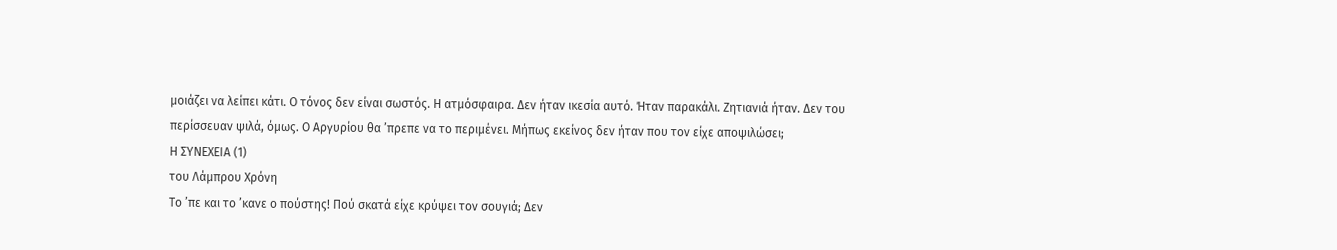μοιάζει να λείπει κάτι. Ο τόνος δεν είναι σωστός. Η ατμόσφαιρα. Δεν ήταν ικεσία αυτό. Ήταν παρακάλι. Ζητιανιά ήταν. Δεν του περίσσευαν ψιλά, όμως. Ο Αργυρίου θα ’πρεπε να το περιμένει. Μήπως εκείνος δεν ήταν που τον είχε αποψιλώσει;
Η ΣΥΝΕΧΕΙΑ (1)
του Λάμπρου Χρόνη
Το ’πε και το ’κανε ο πούστης! Πού σκατά είχε κρύψει τον σουγιά; Δεν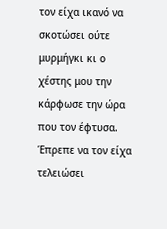τον είχα ικανό να σκοτώσει ούτε μυρμήγκι κι ο χέστης μου την κάρφωσε την ώρα που τον έφτυσα. Έπρεπε να τον είχα τελειώσει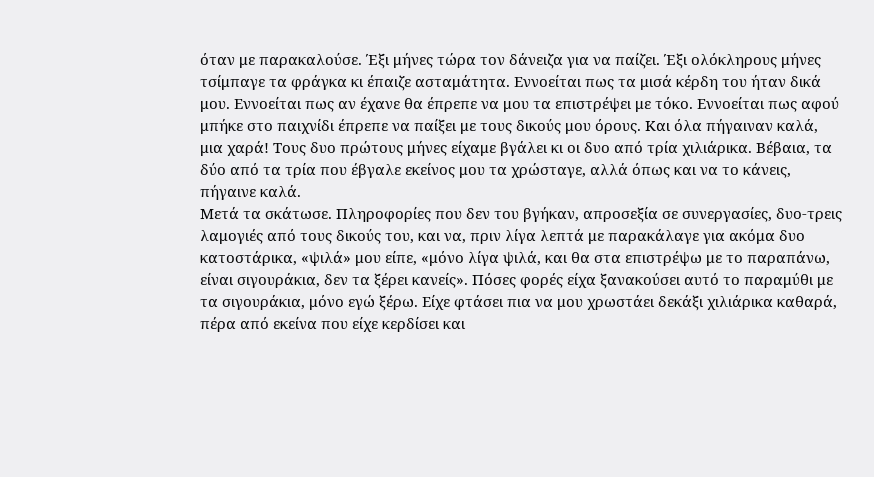όταν με παρακαλούσε. Έξι μήνες τώρα τον δάνειζα για να παίζει. Έξι ολόκληρους μήνες τσίμπαγε τα φράγκα κι έπαιζε ασταμάτητα. Εννοείται πως τα μισά κέρδη του ήταν δικά μου. Εννοείται πως αν έχανε θα έπρεπε να μου τα επιστρέψει με τόκο. Εννοείται πως αφού μπήκε στο παιχνίδι έπρεπε να παίξει με τους δικούς μου όρους. Και όλα πήγαιναν καλά, μια χαρά! Τους δυο πρώτους μήνες είχαμε βγάλει κι οι δυο από τρία χιλιάρικα. Βέβαια, τα δύο από τα τρία που έβγαλε εκείνος μου τα χρώσταγε, αλλά όπως και να το κάνεις, πήγαινε καλά.
Μετά τα σκάτωσε. Πληροφορίες που δεν του βγήκαν, απροσεξία σε συνεργασίες, δυο-τρεις λαμογιές από τους δικούς του, και να, πριν λίγα λεπτά με παρακάλαγε για ακόμα δυο κατοστάρικα, «ψιλά» μου είπε, «μόνο λίγα ψιλά, και θα στα επιστρέψω με το παραπάνω, είναι σιγουράκια, δεν τα ξέρει κανείς». Πόσες φορές είχα ξανακούσει αυτό το παραμύθι με τα σιγουράκια, μόνο εγώ ξέρω. Είχε φτάσει πια να μου χρωστάει δεκάξι χιλιάρικα καθαρά, πέρα από εκείνα που είχε κερδίσει και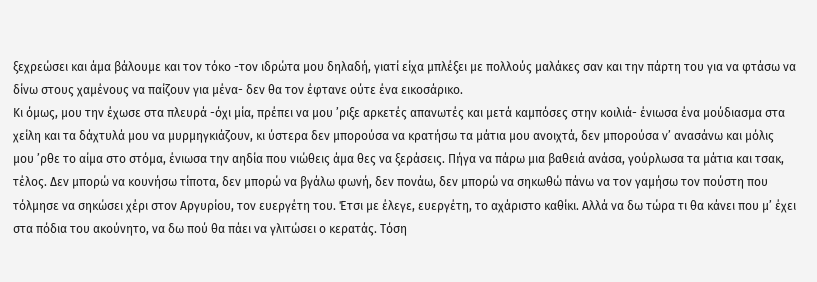ξεχρεώσει και άμα βάλουμε και τον τόκο -τον ιδρώτα μου δηλαδή, γιατί είχα μπλέξει με πολλούς μαλάκες σαν και την πάρτη του για να φτάσω να δίνω στους χαμένους να παίζουν για μένα- δεν θα τον έφτανε ούτε ένα εικοσάρικο.
Κι όμως, μου την έχωσε στα πλευρά -όχι μία, πρέπει να μου ’ριξε αρκετές απανωτές και μετά καμπόσες στην κοιλιά- ένιωσα ένα μούδιασμα στα χείλη και τα δάχτυλά μου να μυρμηγκιάζουν, κι ύστερα δεν μπορούσα να κρατήσω τα μάτια μου ανοιχτά, δεν μπορούσα ν’ ανασάνω και μόλις μου ’ρθε το αίμα στο στόμα, ένιωσα την αηδία που νιώθεις άμα θες να ξεράσεις. Πήγα να πάρω μια βαθειά ανάσα, γούρλωσα τα μάτια και τσακ, τέλος. Δεν μπορώ να κουνήσω τίποτα, δεν μπορώ να βγάλω φωνή, δεν πονάω, δεν μπορώ να σηκωθώ πάνω να τον γαμήσω τον πούστη που τόλμησε να σηκώσει χέρι στον Αργυρίου, τον ευεργέτη του. Έτσι με έλεγε, ευεργέτη, το αχάριστο καθίκι. Αλλά να δω τώρα τι θα κάνει που μ’ έχει στα πόδια του ακούνητο, να δω πού θα πάει να γλιτώσει ο κερατάς. Τόση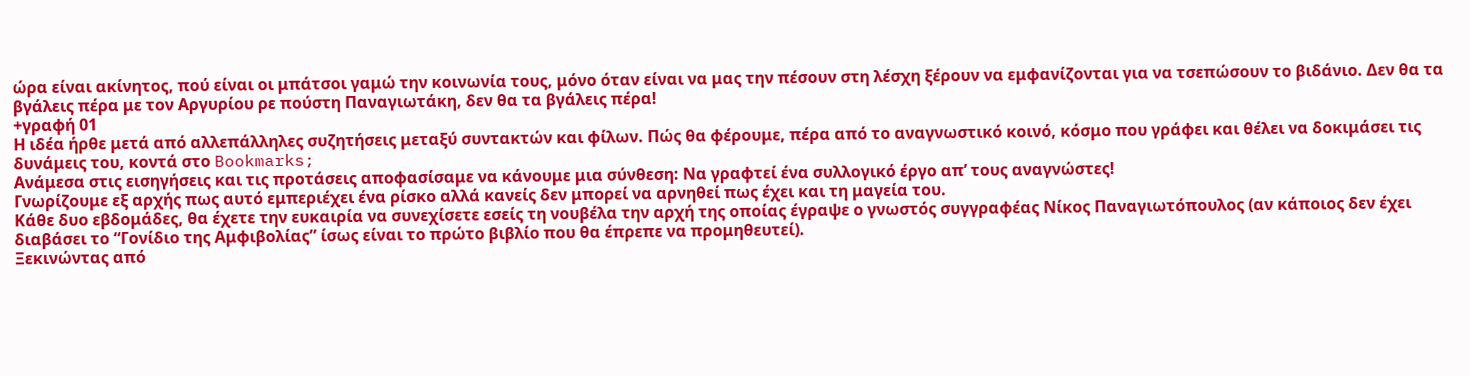ώρα είναι ακίνητος, πού είναι οι μπάτσοι γαμώ την κοινωνία τους, μόνο όταν είναι να μας την πέσουν στη λέσχη ξέρουν να εμφανίζονται για να τσεπώσουν το βιδάνιο. Δεν θα τα βγάλεις πέρα με τον Αργυρίου ρε πούστη Παναγιωτάκη, δεν θα τα βγάλεις πέρα!
+γραφή 01
Η ιδέα ήρθε μετά από αλλεπάλληλες συζητήσεις μεταξύ συντακτών και φίλων. Πώς θα φέρουμε, πέρα από το αναγνωστικό κοινό, κόσμο που γράφει και θέλει να δοκιμάσει τις δυνάμεις του, κοντά στο Bookmarks;
Ανάμεσα στις εισηγήσεις και τις προτάσεις αποφασίσαμε να κάνουμε μια σύνθεση: Να γραφτεί ένα συλλογικό έργο απ’ τους αναγνώστες!
Γνωρίζουμε εξ αρχής πως αυτό εμπεριέχει ένα ρίσκο αλλά κανείς δεν μπορεί να αρνηθεί πως έχει και τη μαγεία του.
Κάθε δυο εβδομάδες, θα έχετε την ευκαιρία να συνεχίσετε εσείς τη νουβέλα την αρχή της οποίας έγραψε ο γνωστός συγγραφέας Νίκος Παναγιωτόπουλος (αν κάποιος δεν έχει διαβάσει το “Γονίδιο της Αμφιβολίας” ίσως είναι το πρώτο βιβλίο που θα έπρεπε να προμηθευτεί).
Ξεκινώντας από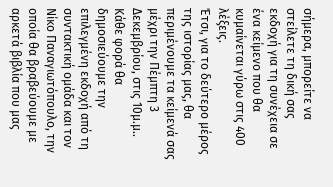σήμερα, μπορείτε να στείλετε τη δική σας εκδοχή για τη συνέχεια σε ένα κείμενο που θα κυμαίνεται γύρω στις 400 λέξεις.
Έτσι, για το δεύτερο μέρος της ιστορίας μας, θα περιμένουμε τα κείμενά σας μέχρι την Πέμπτη 3 Δεκεμβρίου, στις 10μ.μ..
Κάθε φορά θα δημοσιεύουμε την επιλεγμένη εκδοχή από τη συντακτική ομάδα και τον Νίκο Παναγιωτόπουλο, την οποία θα βραβεύουμε με αρκετά βιβλία που μας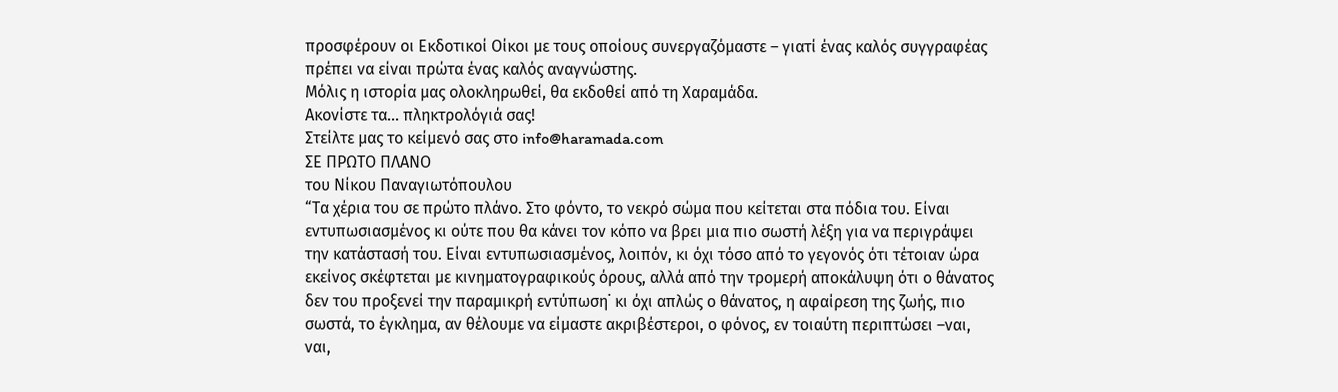προσφέρουν οι Εκδοτικοί Οίκοι με τους οποίους συνεργαζόμαστε – γιατί ένας καλός συγγραφέας πρέπει να είναι πρώτα ένας καλός αναγνώστης.
Μόλις η ιστορία μας ολοκληρωθεί, θα εκδοθεί από τη Χαραμάδα.
Ακονίστε τα… πληκτρολόγιά σας!
Στείλτε μας το κείμενό σας στο info@haramada.com
ΣΕ ΠΡΩΤΟ ΠΛΑΝΟ
του Νίκου Παναγιωτόπουλου
“Τα χέρια του σε πρώτο πλάνο. Στο φόντο, το νεκρό σώμα που κείτεται στα πόδια του. Είναι εντυπωσιασμένος κι ούτε που θα κάνει τον κόπο να βρει μια πιο σωστή λέξη για να περιγράψει την κατάστασή του. Είναι εντυπωσιασμένος, λοιπόν, κι όχι τόσο από το γεγονός ότι τέτοιαν ώρα εκείνος σκέφτεται με κινηματογραφικούς όρους, αλλά από την τρομερή αποκάλυψη ότι ο θάνατος δεν του προξενεί την παραμικρή εντύπωση˙ κι όχι απλώς ο θάνατος, η αφαίρεση της ζωής, πιο σωστά, το έγκλημα, αν θέλουμε να είμαστε ακριβέστεροι, ο φόνος, εν τοιαύτη περιπτώσει –ναι, ναι,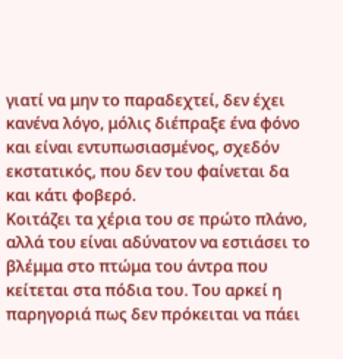γιατί να μην το παραδεχτεί, δεν έχει κανένα λόγο, μόλις διέπραξε ένα φόνο και είναι εντυπωσιασμένος, σχεδόν εκστατικός, που δεν του φαίνεται δα και κάτι φοβερό.
Κοιτάζει τα χέρια του σε πρώτο πλάνο, αλλά του είναι αδύνατον να εστιάσει το βλέμμα στο πτώμα του άντρα που κείτεται στα πόδια του. Του αρκεί η παρηγοριά πως δεν πρόκειται να πάει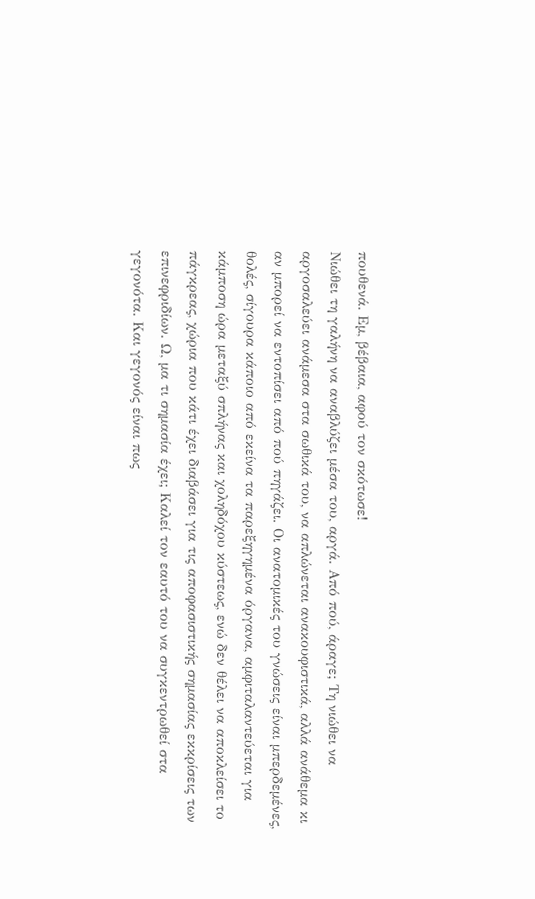πουθενά. Εμ, βέβαια, αφού τον σκότωσε!
Νιώθει τη γαλήνη να αναβλύζει μέσα του, αργά. Από πού, άραγε; Τη νιώθει να αργοσαλεύει ανάμεσα στα σωθικά του, να απλώνεται ανακουφιστικά, αλλά ανάθεμα κι αν μπορεί να εντοπίσει από πού πηγάζει. Οι ανατομικές του γνώσεις είναι μπερδεμένες, θολές, σίγουρα κάποιο από εκείνα τα παρεξηγημένα όργανα, αμφιταλαντεύεται για κάμποση ώρα μεταξύ σπλήνας και χοληδόχου κύστεως, ενώ δεν θέλει να αποκλείσει το πάγκρεας, χώρια που κάτι έχει διαβάσει για τις αποφασιστικής σημασίας εκκρίσεις των επινεφριδίων. Ω, μα τι σημασία έχει; Καλεί τον εαυτό του να συγκεντρωθεί στα γεγονότα. Και γεγονός είναι πως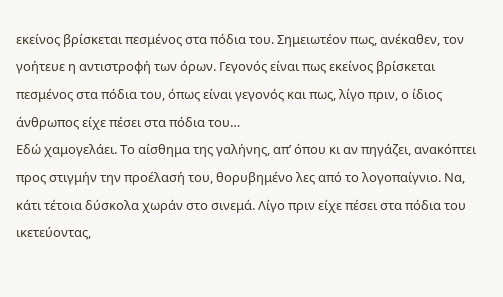εκείνος βρίσκεται πεσμένος στα πόδια του. Σημειωτέον πως, ανέκαθεν, τον γοήτευε η αντιστροφή των όρων. Γεγονός είναι πως εκείνος βρίσκεται πεσμένος στα πόδια του, όπως είναι γεγονός και πως, λίγο πριν, ο ίδιος άνθρωπος είχε πέσει στα πόδια του…
Εδώ χαμογελάει. Το αίσθημα της γαλήνης, απ’ όπου κι αν πηγάζει, ανακόπτει προς στιγμήν την προέλασή του, θορυβημένο λες από το λογοπαίγνιο. Να, κάτι τέτοια δύσκολα χωράν στο σινεμά. Λίγο πριν είχε πέσει στα πόδια του ικετεύοντας,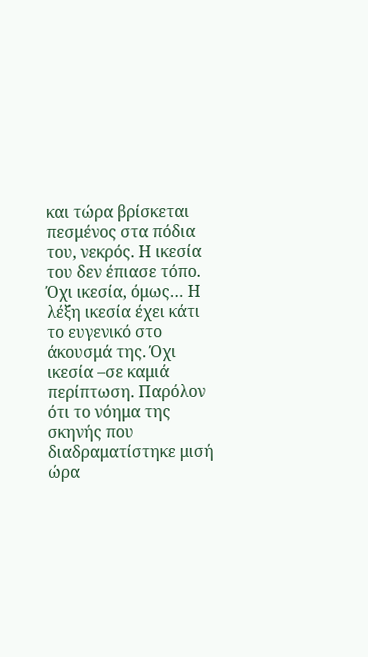και τώρα βρίσκεται πεσμένος στα πόδια του, νεκρός. Η ικεσία του δεν έπιασε τόπο. Όχι ικεσία, όμως… Η λέξη ικεσία έχει κάτι το ευγενικό στο άκουσμά της. Όχι ικεσία –σε καμιά περίπτωση. Παρόλον ότι το νόημα της σκηνής που διαδραματίστηκε μισή ώρα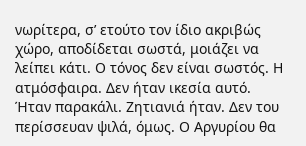νωρίτερα, σ’ ετούτο τον ίδιο ακριβώς χώρο, αποδίδεται σωστά, μοιάζει να λείπει κάτι. Ο τόνος δεν είναι σωστός. Η ατμόσφαιρα. Δεν ήταν ικεσία αυτό. Ήταν παρακάλι. Ζητιανιά ήταν. Δεν του περίσσευαν ψιλά, όμως. Ο Αργυρίου θα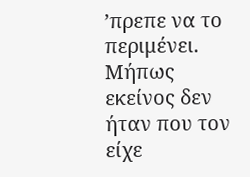’πρεπε να το περιμένει. Μήπως εκείνος δεν ήταν που τον είχε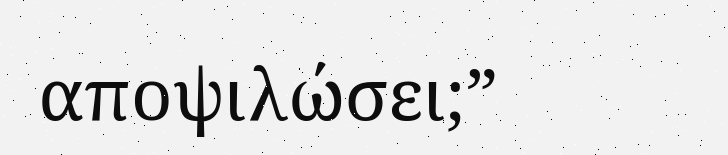αποψιλώσει;”